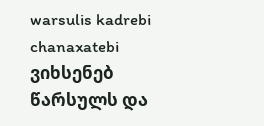warsulis kadrebi chanaxatebi
ვიხსენებ წარსულს და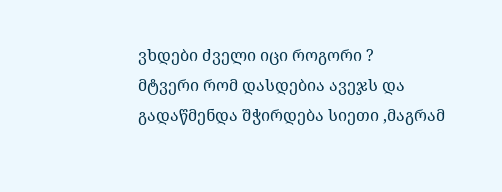ვხდები ძველი იცი როგორი ?
მტვერი რომ დასდებია ავეჯს და გადაწმენდა შჭირდება სიეთი ,მაგრამ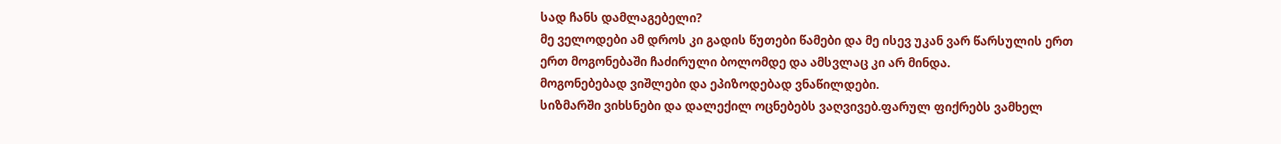სად ჩანს დამლაგებელი?
მე ველოდები ამ დროს კი გადის წუთები წამები და მე ისევ უკან ვარ წარსულის ერთ ერთ მოგონებაში ჩაძირული ბოლომდე და ამსვლაც კი არ მინდა.
მოგონებებად ვიშლები და ეპიზოდებად ვნაწილდები.
სიზმარში ვიხსნები და დალექილ ოცნებებს ვაღვივებ.ფარულ ფიქრებს ვამხელ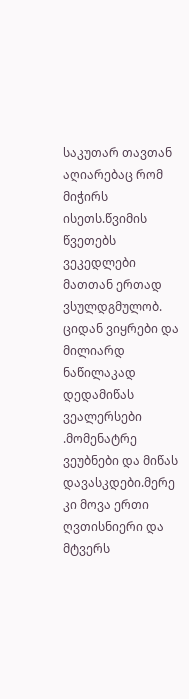საკუთარ თავთან აღიარებაც რომ მიჭირს ისეთს.წვიმის წვეთებს ვეკედლები მათთან ერთად ვსულდგმულობ.
ციდან ვიყრები და მილიარდ ნაწილაკად დედამიწას ვეალერსები .მომენატრე ვეუბნები და მიწას დავასკდები.მერე კი მოვა ერთი ღვთისნიერი და მტვერს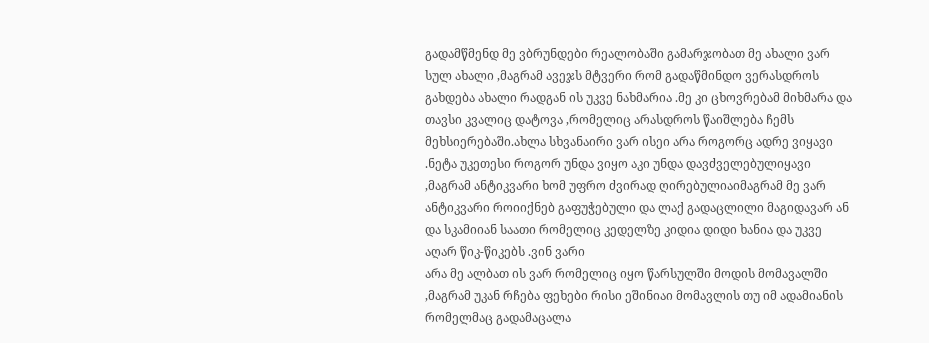გადამწმენდ მე ვბრუნდები რეალობაში გამარჯობათ მე ახალი ვარ სულ ახალი ,მაგრამ ავეჯს მტვერი რომ გადაწმინდო ვერასდროს გახდება ახალი რადგან ის უკვე ნახმარია .მე კი ცხოვრებამ მიხმარა და თავსი კვალიც დატოვა ,რომელიც არასდროს წაიშლება ჩემს მეხსიერებაში.ახლა სხვანაირი ვარ ისეი არა როგორც ადრე ვიყავი .ნეტა უკეთესი როგორ უნდა ვიყო აკი უნდა დავძველებულიყავი ,მაგრამ ანტიკვარი ხომ უფრო ძვირად ღირებულიაიმაგრამ მე ვარ ანტიკვარი როიიქნებ გაფუჭებული და ლაქ გადაცლილი მაგიდავარ ან და სკამიიან საათი რომელიც კედელზე კიდია დიდი ხანია და უკვე აღარ წიკ-წიკებს .ვინ ვარი
არა მე ალბათ ის ვარ რომელიც იყო წარსულში მოდის მომავალში ,მაგრამ უკან რჩება ფეხები რისი ეშინიაი მომავლის თუ იმ ადამიანის რომელმაც გადამაცალა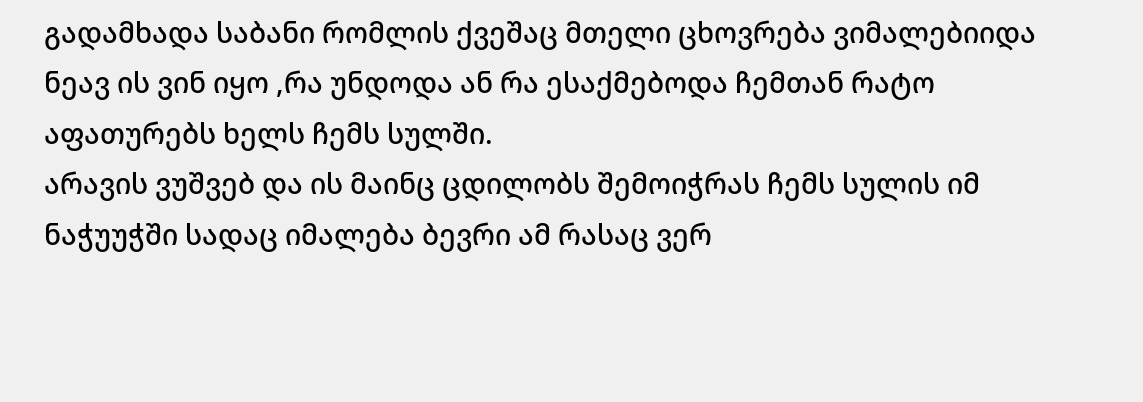გადამხადა საბანი რომლის ქვეშაც მთელი ცხოვრება ვიმალებიიდა ნეავ ის ვინ იყო ,რა უნდოდა ან რა ესაქმებოდა ჩემთან რატო აფათურებს ხელს ჩემს სულში.
არავის ვუშვებ და ის მაინც ცდილობს შემოიჭრას ჩემს სულის იმ ნაჭუუჭში სადაც იმალება ბევრი ამ რასაც ვერ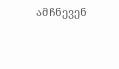ამჩნევენ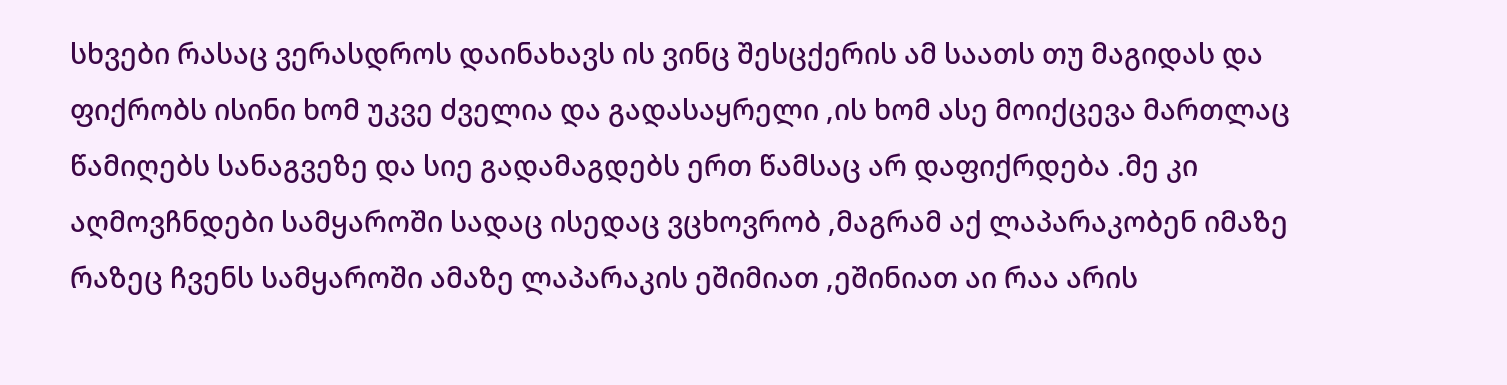სხვები რასაც ვერასდროს დაინახავს ის ვინც შესცქერის ამ საათს თუ მაგიდას და ფიქრობს ისინი ხომ უკვე ძველია და გადასაყრელი ,ის ხომ ასე მოიქცევა მართლაც წამიღებს სანაგვეზე და სიე გადამაგდებს ერთ წამსაც არ დაფიქრდება .მე კი აღმოვჩნდები სამყაროში სადაც ისედაც ვცხოვრობ ,მაგრამ აქ ლაპარაკობენ იმაზე რაზეც ჩვენს სამყაროში ამაზე ლაპარაკის ეშიმიათ ,ეშინიათ აი რაა არის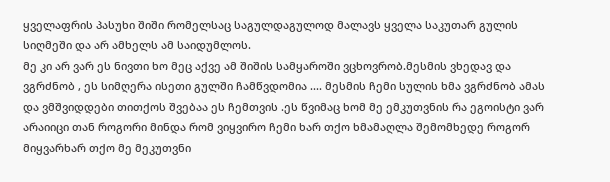ყველაფრის პასუხი შიში რომელსაც საგულდაგულოდ მალავს ყველა საკუთარ გულის სიღმეში და არ ამხელს ამ საიდუმლოს.
მე კი არ ვარ ეს ნივთი ხო მეც აქვე ამ შიშის სამყაროში ვცხოვრობ.მესმის ვხედავ და ვგრძნობ , ეს სიმღერა ისეთი გულში ჩამწვდომია .... მესმის ჩემი სულის ხმა ვგრძნობ ამას და ვმშვიდდები თითქოს შვებაა ეს ჩემთვის .ეს წვიმაც ხომ მე ემკუთვნის რა ეგოისტი ვარ არაიიცი თან როგორი მინდა რომ ვიყვირო ჩემი ხარ თქო ხმამაღლა შემომხედე როგორ მიყვარხარ თქო მე მეკუთვნი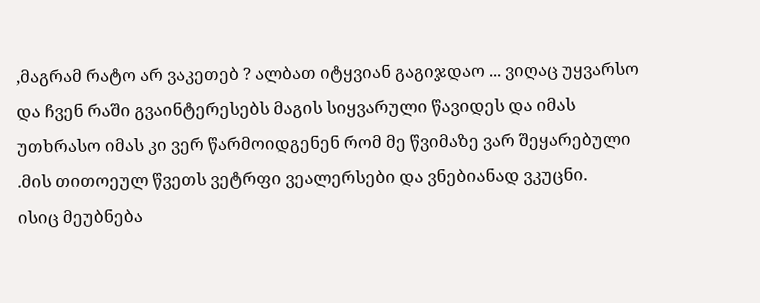,მაგრამ რატო არ ვაკეთებ ? ალბათ იტყვიან გაგიჯდაო ... ვიღაც უყვარსო და ჩვენ რაში გვაინტერესებს მაგის სიყვარული წავიდეს და იმას უთხრასო იმას კი ვერ წარმოიდგენენ რომ მე წვიმაზე ვარ შეყარებული .მის თითოეულ წვეთს ვეტრფი ვეალერსები და ვნებიანად ვკუცნი.
ისიც მეუბნება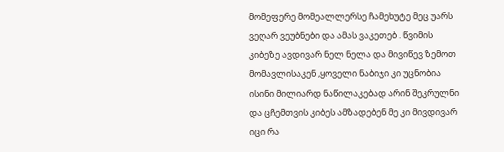მომეფერე მომეალლერსე ჩამეხუტე მეც უარს ვეღარ ვეუბნები და ამას ვაკეთებ . წვიმის კიბეზე ავდივარ ნელ ნელა და მივიწევ ზემოთ მომავლისაკენ ,ყოველი ნაბიჯი კი უცნობია ისინი მილიარდ ნაწილაკებად არინ შეკრულნი და ცჩემთვის კიბეს ამზადებენ მე კი მივდივარ იცი რა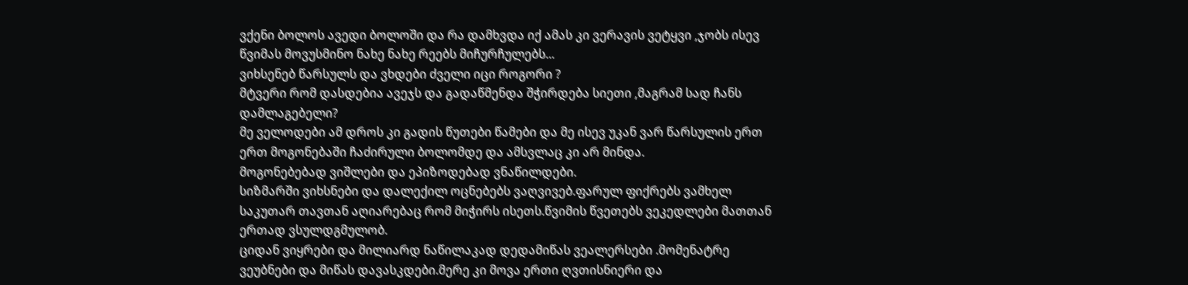ვქენი ბოლოს ავედი ბოლოში და რა დამხვდა იქ ამას კი ვერავის ვეტყვი ,ჯობს ისევ წვიმას მოვუსმინო ნახე ნახე რეებს მიჩურჩულებს...
ვიხსენებ წარსულს და ვხდები ძველი იცი როგორი ?
მტვერი რომ დასდებია ავეჯს და გადაწმენდა შჭირდება სიეთი ,მაგრამ სად ჩანს დამლაგებელი?
მე ველოდები ამ დროს კი გადის წუთები წამები და მე ისევ უკან ვარ წარსულის ერთ ერთ მოგონებაში ჩაძირული ბოლომდე და ამსვლაც კი არ მინდა.
მოგონებებად ვიშლები და ეპიზოდებად ვნაწილდები.
სიზმარში ვიხსნები და დალექილ ოცნებებს ვაღვივებ.ფარულ ფიქრებს ვამხელ საკუთარ თავთან აღიარებაც რომ მიჭირს ისეთს.წვიმის წვეთებს ვეკედლები მათთან ერთად ვსულდგმულობ.
ციდან ვიყრები და მილიარდ ნაწილაკად დედამიწას ვეალერსები .მომენატრე ვეუბნები და მიწას დავასკდები.მერე კი მოვა ერთი ღვთისნიერი და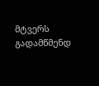მტვერს გადამწმენდ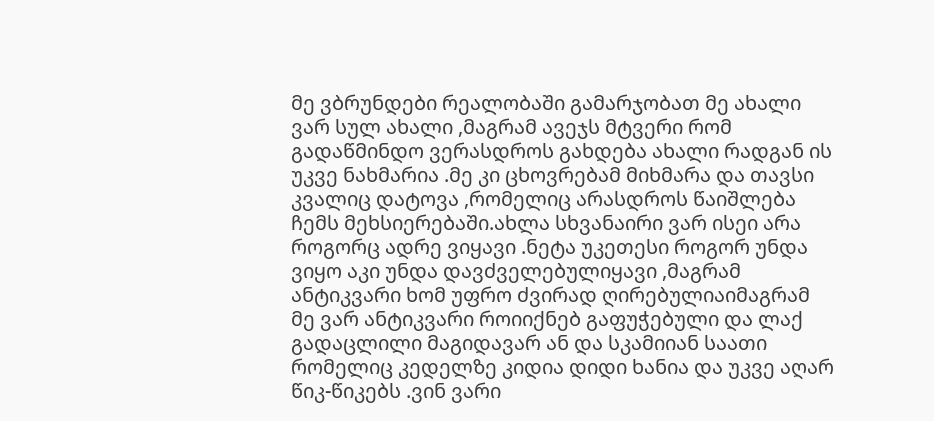მე ვბრუნდები რეალობაში გამარჯობათ მე ახალი ვარ სულ ახალი ,მაგრამ ავეჯს მტვერი რომ გადაწმინდო ვერასდროს გახდება ახალი რადგან ის უკვე ნახმარია .მე კი ცხოვრებამ მიხმარა და თავსი კვალიც დატოვა ,რომელიც არასდროს წაიშლება ჩემს მეხსიერებაში.ახლა სხვანაირი ვარ ისეი არა როგორც ადრე ვიყავი .ნეტა უკეთესი როგორ უნდა ვიყო აკი უნდა დავძველებულიყავი ,მაგრამ ანტიკვარი ხომ უფრო ძვირად ღირებულიაიმაგრამ მე ვარ ანტიკვარი როიიქნებ გაფუჭებული და ლაქ გადაცლილი მაგიდავარ ან და სკამიიან საათი რომელიც კედელზე კიდია დიდი ხანია და უკვე აღარ წიკ-წიკებს .ვინ ვარი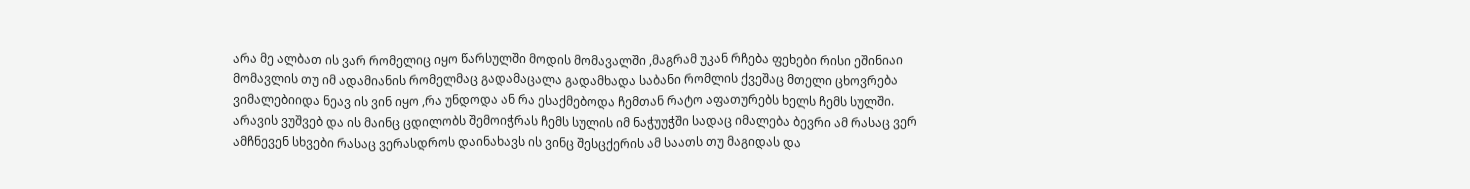არა მე ალბათ ის ვარ რომელიც იყო წარსულში მოდის მომავალში ,მაგრამ უკან რჩება ფეხები რისი ეშინიაი მომავლის თუ იმ ადამიანის რომელმაც გადამაცალა გადამხადა საბანი რომლის ქვეშაც მთელი ცხოვრება ვიმალებიიდა ნეავ ის ვინ იყო ,რა უნდოდა ან რა ესაქმებოდა ჩემთან რატო აფათურებს ხელს ჩემს სულში.
არავის ვუშვებ და ის მაინც ცდილობს შემოიჭრას ჩემს სულის იმ ნაჭუუჭში სადაც იმალება ბევრი ამ რასაც ვერ ამჩნევენ სხვები რასაც ვერასდროს დაინახავს ის ვინც შესცქერის ამ საათს თუ მაგიდას და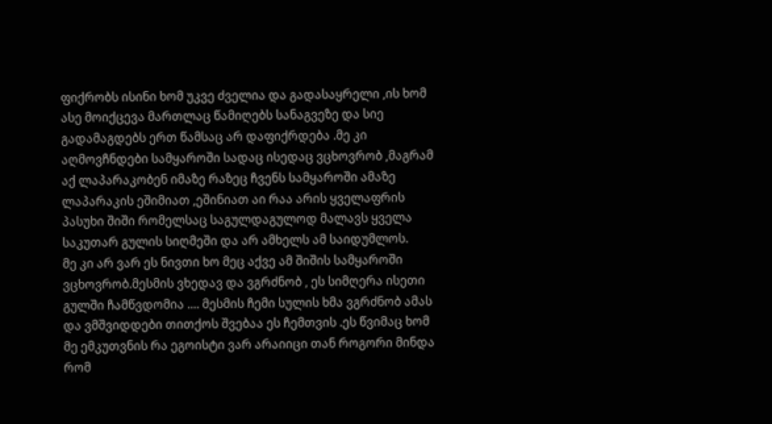ფიქრობს ისინი ხომ უკვე ძველია და გადასაყრელი ,ის ხომ ასე მოიქცევა მართლაც წამიღებს სანაგვეზე და სიე გადამაგდებს ერთ წამსაც არ დაფიქრდება .მე კი აღმოვჩნდები სამყაროში სადაც ისედაც ვცხოვრობ ,მაგრამ აქ ლაპარაკობენ იმაზე რაზეც ჩვენს სამყაროში ამაზე ლაპარაკის ეშიმიათ ,ეშინიათ აი რაა არის ყველაფრის პასუხი შიში რომელსაც საგულდაგულოდ მალავს ყველა საკუთარ გულის სიღმეში და არ ამხელს ამ საიდუმლოს.
მე კი არ ვარ ეს ნივთი ხო მეც აქვე ამ შიშის სამყაროში ვცხოვრობ.მესმის ვხედავ და ვგრძნობ , ეს სიმღერა ისეთი გულში ჩამწვდომია .... მესმის ჩემი სულის ხმა ვგრძნობ ამას და ვმშვიდდები თითქოს შვებაა ეს ჩემთვის .ეს წვიმაც ხომ მე ემკუთვნის რა ეგოისტი ვარ არაიიცი თან როგორი მინდა რომ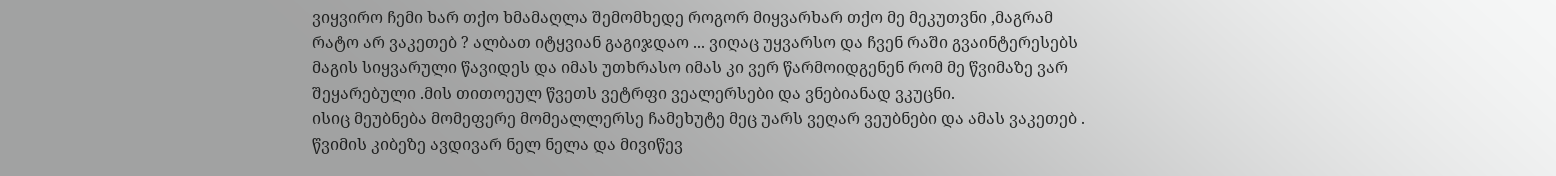ვიყვირო ჩემი ხარ თქო ხმამაღლა შემომხედე როგორ მიყვარხარ თქო მე მეკუთვნი ,მაგრამ რატო არ ვაკეთებ ? ალბათ იტყვიან გაგიჯდაო ... ვიღაც უყვარსო და ჩვენ რაში გვაინტერესებს მაგის სიყვარული წავიდეს და იმას უთხრასო იმას კი ვერ წარმოიდგენენ რომ მე წვიმაზე ვარ შეყარებული .მის თითოეულ წვეთს ვეტრფი ვეალერსები და ვნებიანად ვკუცნი.
ისიც მეუბნება მომეფერე მომეალლერსე ჩამეხუტე მეც უარს ვეღარ ვეუბნები და ამას ვაკეთებ . წვიმის კიბეზე ავდივარ ნელ ნელა და მივიწევ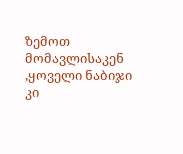ზემოთ მომავლისაკენ ,ყოველი ნაბიჯი კი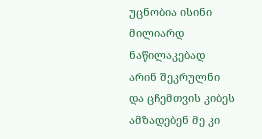უცნობია ისინი მილიარდ ნაწილაკებად არინ შეკრულნი და ცჩემთვის კიბეს ამზადებენ მე კი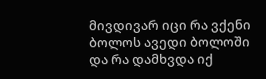მივდივარ იცი რა ვქენი ბოლოს ავედი ბოლოში და რა დამხვდა იქ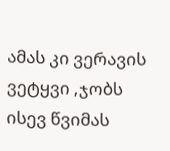ამას კი ვერავის ვეტყვი ,ჯობს ისევ წვიმას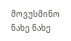მოვუსმინო ნახე ნახე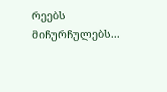რეებს მიჩურჩულებს...